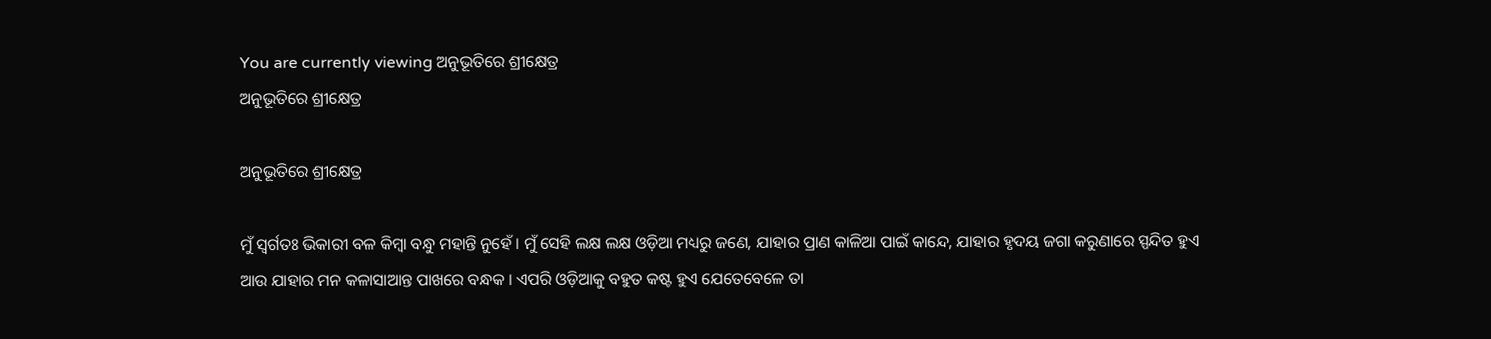You are currently viewing ଅନୁଭୂତିରେ ଶ୍ରୀକ୍ଷେତ୍ର
ଅନୁଭୂତିରେ ଶ୍ରୀକ୍ଷେତ୍ର

ଅନୁଭୂତିରେ ଶ୍ରୀକ୍ଷେତ୍ର

ମୁଁ ସ୍ୱର୍ଗତଃ ଭିକାରୀ ବଳ କିମ୍ବା ବନ୍ଧୁ ମହାନ୍ତି ନୁହେଁ । ମୁଁ ସେହି ଲକ୍ଷ ଲକ୍ଷ ଓଡ଼ିଆ ମଧ୍ୟରୁ ଜଣେ, ଯାହାର ପ୍ରାଣ କାଳିଆ ପାଇଁ କାନ୍ଦେ, ଯାହାର ହୃଦୟ ଜଗା କରୁଣାରେ ସ୍ପନ୍ଦିତ ହୁଏ ଆଉ ଯାହାର ମନ କଳାସାଆନ୍ତ ପାଖରେ ବନ୍ଧକ । ଏପରି ଓଡ଼ିଆକୁ ବହୁତ କଷ୍ଟ ହୁଏ ଯେତେବେଳେ ତା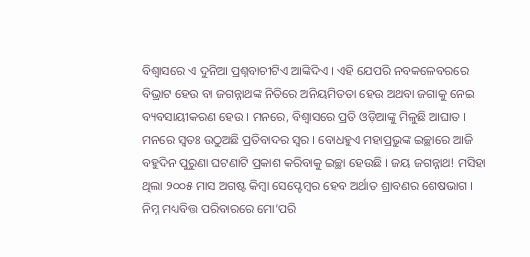ବିଶ୍ୱାସରେ ଏ ଦୁନିଆ ପ୍ରଶ୍ନବାଚୀଟିଏ ଆଙ୍କିଦିଏ । ଏହି ଯେପରି ନବକଳେବରରେ ବିଭ୍ରାଟ ହେଉ ବା ଜଗନ୍ନାଥଙ୍କ ନିତିରେ ଅନିୟମିତତା ହେଉ ଅଥବା ଜଗାକୁ ନେଇ ବ୍ୟବସାୟୀକରଣ ହେଉ । ମନରେ, ବିଶ୍ୱାସରେ ପ୍ରତି ଓଡ଼ିଆଙ୍କୁ ମିଳୁଛି ଆଘାତ । ମନରେ ସ୍ୱତଃ ଉଠୁଅଛି ପ୍ରତିବାଦର ସ୍ୱର । ବୋଧହୁଏ ମହାପ୍ରଭୁଙ୍କ ଇଚ୍ଛାରେ ଆଜି ବହୁଦିନ ପୁରୁଣା ଘଟଣାଟି ପ୍ରକାଶ କରିବାକୁ ଇଚ୍ଛା ହେଉଛି । ଜୟ ଜଗନ୍ନାଥ! ମସିହା ଥିଲା ୨୦୦୫ ମାସ ଅଗଷ୍ଟ କିମ୍ବା ସେପ୍ଟେମ୍ବର ହେବ ଅର୍ଥାତ ଶ୍ରାବଣର ଶେଷଭାଗ । ନିମ୍ନ ମଧ୍ୟବିତ୍ତ ପରିବାରରେ ମୋ’ପରି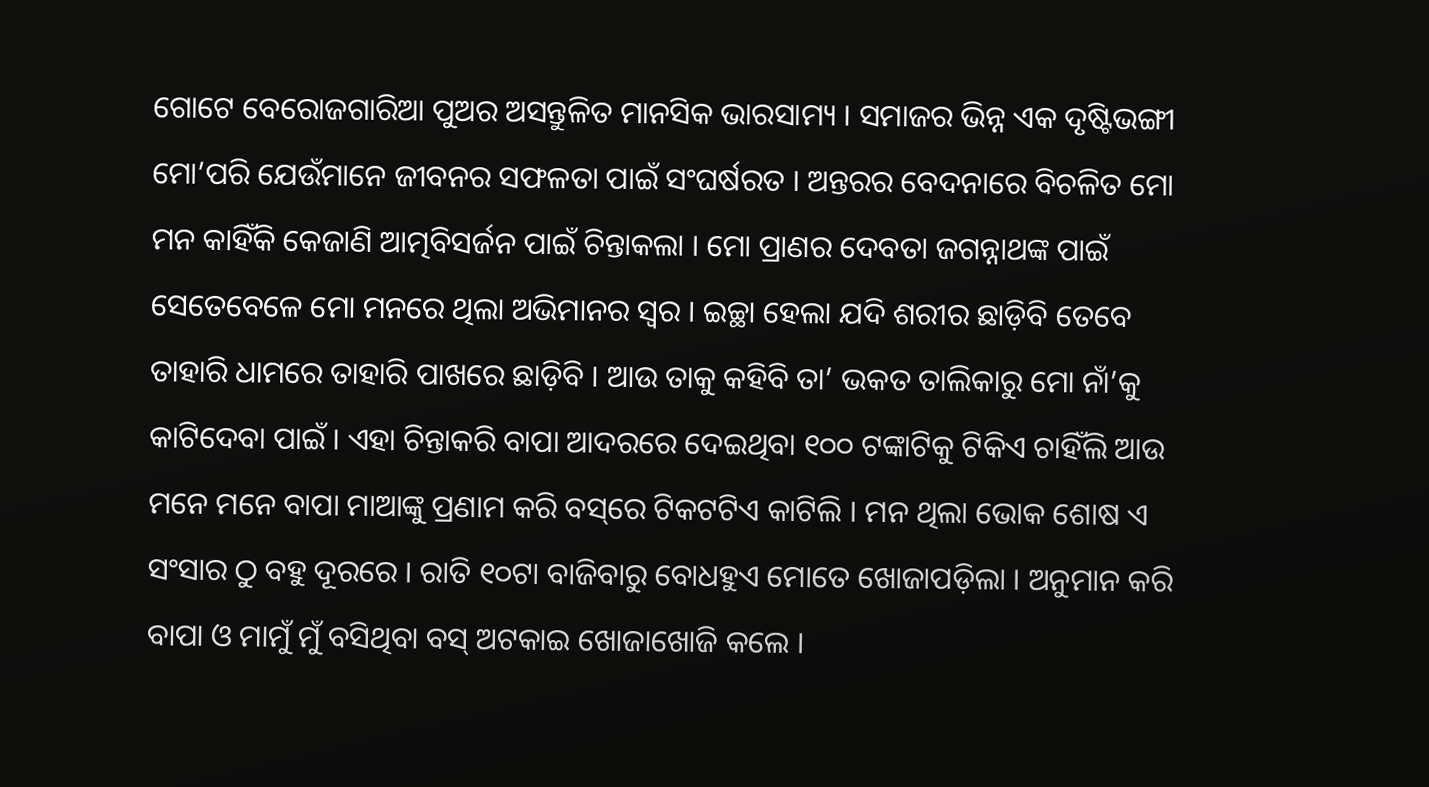ଗୋଟେ ବେରୋଜଗାରିଆ ପୁଅର ଅସନ୍ତୁଳିତ ମାନସିକ ଭାରସାମ୍ୟ । ସମାଜର ଭିନ୍ନ ଏକ ଦୃଷ୍ଟିଭଙ୍ଗୀ ମୋ’ପରି ଯେଉଁମାନେ ଜୀବନର ସଫଳତା ପାଇଁ ସଂଘର୍ଷରତ । ଅନ୍ତରର ବେଦନାରେ ବିଚଳିତ ମୋ ମନ କାହିଁକି କେଜାଣି ଆତ୍ମବିସର୍ଜନ ପାଇଁ ଚିନ୍ତାକଲା । ମୋ ପ୍ରାଣର ଦେବତା ଜଗନ୍ନାଥଙ୍କ ପାଇଁ ସେତେବେଳେ ମୋ ମନରେ ଥିଲା ଅଭିମାନର ସ୍ୱର । ଇଚ୍ଛା ହେଲା ଯଦି ଶରୀର ଛାଡ଼ିବି ତେବେ ତାହାରି ଧାମରେ ତାହାରି ପାଖରେ ଛାଡ଼ିବି । ଆଉ ତାକୁ କହିବି ତା’ ଭକତ ତାଲିକାରୁ ମୋ ନାଁ’କୁ କାଟିଦେବା ପାଇଁ । ଏହା ଚିନ୍ତାକରି ବାପା ଆଦରରେ ଦେଇଥିବା ୧୦୦ ଟଙ୍କାଟିକୁ ଟିକିଏ ଚାହିଁଲି ଆଉ ମନେ ମନେ ବାପା ମାଆଙ୍କୁ ପ୍ରଣାମ କରି ବସ୍‌ରେ ଟିକଟଟିଏ କାଟିଲି । ମନ ଥିଲା ଭୋକ ଶୋଷ ଏ ସଂସାର ଠୁ ବହୁ ଦୂରରେ । ରାତି ‍୧୦ଟା ବାଜିବାରୁ ବୋଧହୁଏ ମୋତେ ଖୋଜାପଡ଼ିଲା । ଅନୁମାନ କରି ବାପା ଓ ମାମୁଁ ମୁଁ ବସିଥିବା ବସ୍ ଅଟକାଇ ଖୋଜାଖୋଜି କଲେ ।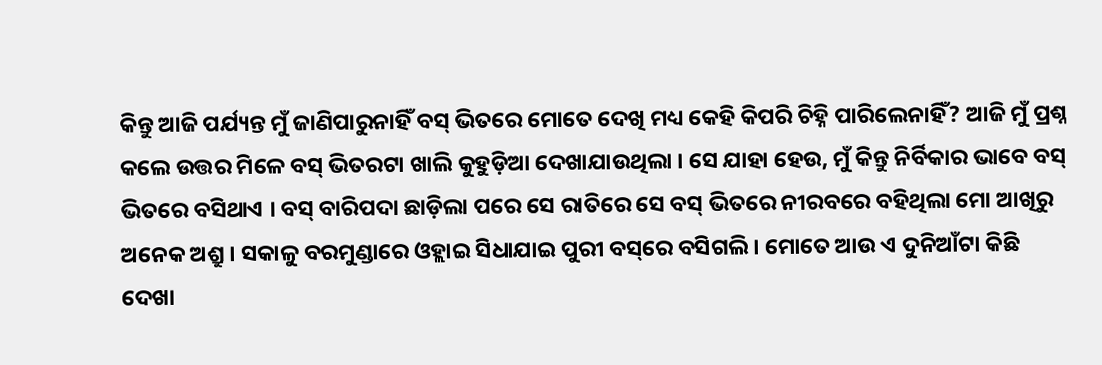କିନ୍ତୁ ଆଜି ପର୍ଯ୍ୟନ୍ତ ମୁଁ ଜାଣିପାରୁନାହିଁ ବସ୍ ଭିତରେ ମୋତେ ଦେଖି ମଧ୍ୟ କେହି କିପରି ଚିହ୍ନି ପାରିଲେନାହିଁ? ଆଜି ମୁଁ ପ୍ରଶ୍ନ କଲେ ଉତ୍ତର ମିଳେ ବସ୍ ଭିତରଟା ଖାଲି କୁହୁଡ଼ିଆ ଦେଖାଯାଉଥିଲା । ସେ ଯାହା ହେଉ, ମୁଁ କିନ୍ତୁ ନିର୍ବିକାର ଭାବେ ବସ୍ ଭିତରେ ବସିଥାଏ । ବସ୍ ବାରିପଦା ଛାଡ଼ିଲା ପରେ ସେ ରାତିରେ ସେ ବସ୍ ଭିତରେ ନୀରବରେ ବହିଥିଲା ମୋ ଆଖିରୁ ଅନେକ ଅଶ୍ରୁ । ସକାଳୁ ବରମୁଣ୍ଡାରେ ଓହ୍ଲାଇ ସିଧାଯାଇ ପୁରୀ ବସ୍‌ରେ ବସିଗଲି । ମୋତେ ଆଉ ଏ ଦୁନିଆଁଟା କିଛି ଦେଖା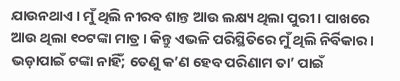ଯାଉନଥାଏ । ମୁଁ ଥିଲି ନୀରବ ଶାନ୍ତ ଆଉ ଲକ୍ଷ୍ୟ ଥିଲା ପୁରୀ । ପାଖରେ ଆଉ ଥିଲା ୧୦ଟଙ୍କା ମାତ୍ର । କିନ୍ତୁ ଏଭଳି ପରିସ୍ଥିତିରେ ମୁଁ ଥିଲି ନିର୍ବିକାର । ଭଡ଼ାପାଇଁ ଟଙ୍କା ନାହିଁ; ତେଣୁ କ’ଣ ହେବ ପରିଣାମ ତା’ ପାଇଁ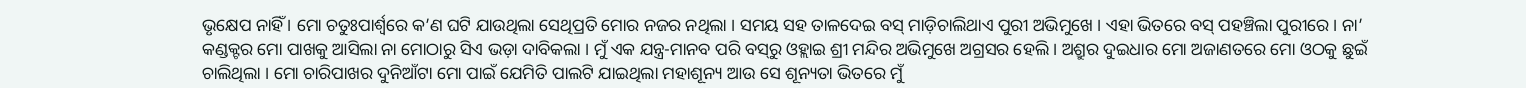ଭୃକ୍ଷେପ ନାହିଁ । ମୋ ଚତୁଃପାର୍ଶ୍ୱରେ କ’ଣ ଘଟି ଯାଉଥିଲା ସେଥିପ୍ରତି ମୋର ନଜର ନଥିଲା । ସମୟ ସହ ତାଳଦେଇ ବସ୍ ମାଡ଼ିଚାଲିଥାଏ ପୁରୀ ଅଭିମୁଖେ । ଏହା ଭିତରେ ବସ୍ ପହଞ୍ଚିଲା ପୁରୀରେ । ନା’ କଣ୍ଡକ୍ଟର ମୋ ପାଖକୁ ଆସିଲା ନା ମୋଠାରୁ ସିଏ ଭଡ଼ା ଦାବିକଲା । ମୁଁ ଏକ ଯନ୍ତ୍ର-ମାନବ ପରି ବସ୍‌ରୁ ଓହ୍ଲାଇ ଶ୍ରୀ ମନ୍ଦିର ଅଭିମୁଖେ ଅଗ୍ରସର ହେଲି । ଅଶ୍ରୁର ଦୁଇଧାର ମୋ ଅଜାଣତରେ ମୋ ଓଠକୁ ଛୁଇଁ ଚାଲିଥିଲା । ମୋ ଚାରିପାଖର ଦୁନିଆଁଟା ମୋ ପାଇଁ ଯେମିତି ପାଲଟି ଯାଇଥିଲା ମହାଶୂନ୍ୟ ଆଉ ସେ ଶୂନ୍ୟତା ଭିତରେ ମୁଁ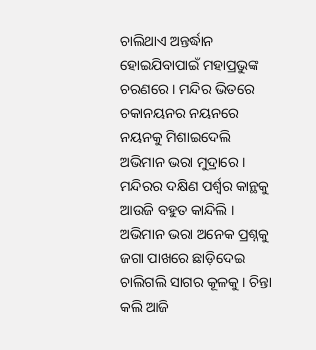ଚାଲିଥାଏ ଅନ୍ତର୍ଦ୍ଧାନ ହୋଇଯିବାପାଇଁ ମହାପ୍ରଭୁଙ୍କ ଚରଣରେ । ମନ୍ଦିର ଭିତରେ ଚକାନୟନର ନୟନରେ ନୟନକୁ ମିଶାଇଦେଲି ଅଭିମାନ ଭରା ମୁଦ୍ରାରେ । ମନ୍ଦିରର ଦକ୍ଷିଣ ପର୍ଶ୍ୱର କାନ୍ଥକୁ ଆଉଜି ବହୁତ କାନ୍ଦିଲି । ଅଭିମାନ ଭରା ଅନେକ ପ୍ରଶ୍ନକୁ ଜଗା ପାଖରେ ଛାଡ଼ିଦେଇ ଚାଲିଗଲି ସାଗର କୂଳକୁ । ଚିନ୍ତା କଲି ଆଜି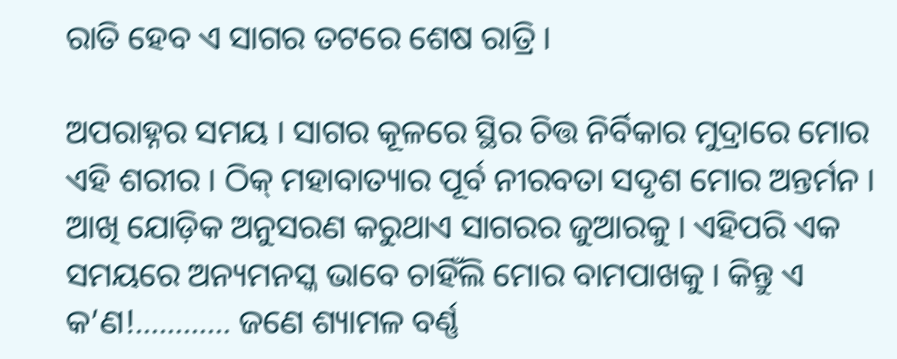ରାତି ହେବ ଏ ସାଗର ତଟରେ ଶେଷ ରାତ୍ରି ।

ଅପରାହ୍ନର ସମୟ । ସାଗର କୂଳରେ ସ୍ଥିର ଚିତ୍ତ ନିର୍ବିକାର ମୁଦ୍ରାରେ ମୋର ଏହି ଶରୀର । ଠିକ୍ ମହାବାତ୍ୟାର ପୂର୍ବ ନୀରବତା ସଦୃଶ ମୋର ଅନ୍ତର୍ମନ । ଆଖି ଯୋଡ଼ିକ ଅନୁସରଣ କରୁଥାଏ ସାଗରର ଜୁଆରକୁ । ଏହିପରି ଏକ ସମୟରେ ଅନ୍ୟମନସ୍କ ଭାବେ ଚାହିଁଲି ମୋର ବାମପାଖକୁ । କିନ୍ତୁ ଏ କ’ଣ!………… ଜଣେ ଶ୍ୟାମଳ ବର୍ଣ୍ଣ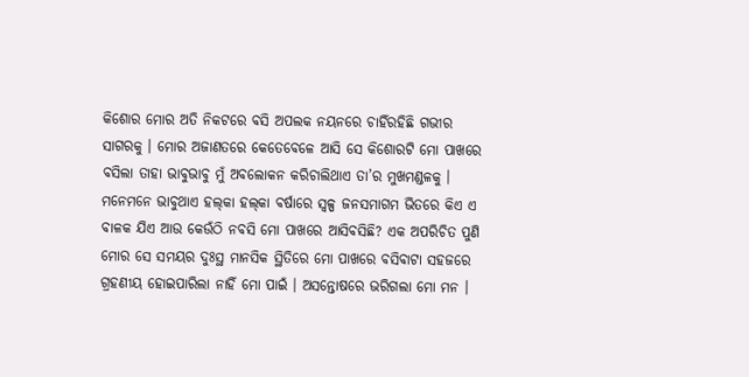କିଶୋର ମୋର ଅତି ନିକଟରେ ବସି ଅପଲକ ନୟନରେ ଚାହିଁରହିଛି ଗଭୀର ସାଗରକୁ । ମୋର ଅଜାଣତରେ କେତେବେଳେ ଆସି ସେ କିଶୋରଟି ମୋ ପାଖରେ ବସିଲା ତାହା ଭାବୁଭାବୁ ମୁଁ ଅବଲୋକନ କରିଚାଲିଥାଏ ତା’ର ମୁଖମଣ୍ଡଳକୁ । ମନେମନେ ଭାବୁଥାଏ ହଲ୍‌କା ହଲ୍‌କା ବର୍ଷାରେ ସ୍ୱଳ୍ପ ଜନସମାଗମ ଭିତରେ କିଏ ଏ ବାଳକ ଯିଏ ଆଉ କେଉଁଠି ନବସି ମୋ ପାଖରେ ଆସିବସିଛି? ଏକ ଅପରିଚିତ ପୁଣି ମୋର ସେ ସମୟର ଦୁଃସ୍ଥ ମାନସିକ ସ୍ଥିତିରେ ମୋ ପାଖରେ ବସିବାଟା ସହଜରେ ଗ୍ରହଣୀୟ ହୋଇପାରିଲା ନାହିଁ ମୋ ପାଇଁ । ଅସନ୍ତୋଷରେ ଭରିଗଲା ମୋ ମନ ।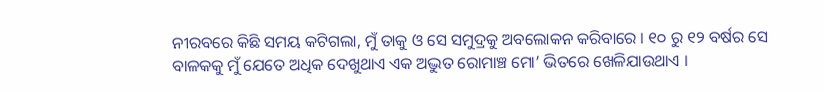ନୀରବରେ କିଛି ସମୟ କଟିଗଲା, ମୁଁ ତାକୁ ଓ ସେ ସମୁଦ୍ରକୁ ଅବଲୋକନ କରିବାରେ । ୧୦ ରୁ ୧୨ ବର୍ଷର ସେ ବାଳକକୁ ମୁଁ ଯେତେ ଅଧିକ ଦେଖୁଥାଏ ଏକ ଅଦ୍ଭୁତ ରୋମାଞ୍ଚ ମୋ’ ଭିତରେ ଖେଳିଯାଉଥାଏ ।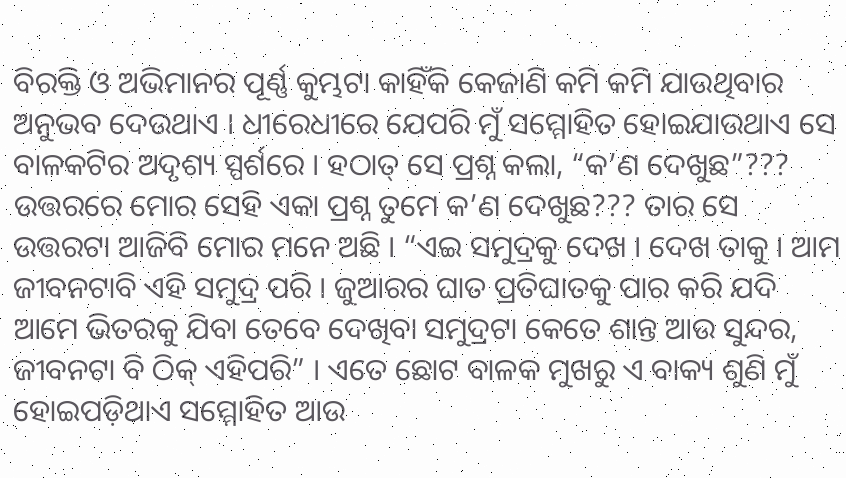ବିରକ୍ତି ଓ ଅଭିମାନର ପୂର୍ଣ୍ଣ କୁମ୍ଭଟା କାହିଁକି କେଜାଣି କମି କମି ଯାଉଥିବାର ଅନୁଭବ ଦେଉଥାଏ । ଧୀରେଧୀରେ ଯେପରି ମୁଁ ସମ୍ମୋହିତ ହୋଇଯାଉଥାଏ ସେ ବାଳକଟିର ଅଦୃଶ୍ୟ ସ୍ପର୍ଶରେ । ହଠାତ୍ ସେ ପ୍ରଶ୍ନ କଲା, “କ’ଣ ଦେଖୁଛ”??? ଉତ୍ତରରେ ମୋର ସେହି ଏକା ପ୍ରଶ୍ନ ତୁମେ କ’ଣ ଦେଖୁଛ??? ତାର ସେ ଉତ୍ତରଟା ଆଜିବି ମୋର ମନେ ଅଛି । “ଏଇ ସମୁଦ୍ରକୁ ଦେଖ । ଦେଖ ତାକୁ । ଆମ ଜୀବନଟାବି ଏହି ସମୁଦ୍ର ପରି । ଜୁଆରର ଘାତ ପ୍ରତିଘାତକୁ ପାର କରି ଯଦି ଆମେ ଭିତରକୁ ଯିବା ତେବେ ଦେଖିବା ସମୁଦ୍ରଟା କେତେ ଶାନ୍ତ ଆଉ ସୁନ୍ଦର, ଜୀବନଟା ବି ଠିକ୍ ଏହିପରି” । ଏତେ ଛୋଟ ବାଳକ ମୁଖରୁ ଏ ବାକ୍ୟ ଶୁଣି ମୁଁ ହୋଇପଡ଼ିଥାଏ ସମ୍ମୋହିତ ଆଉ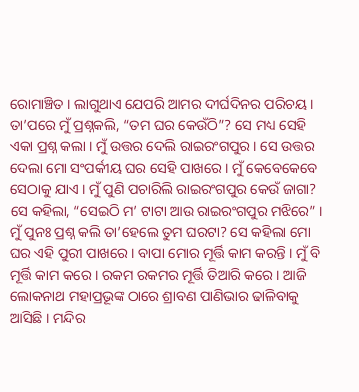ରୋମାଞ୍ଚିତ । ଲାଗୁଥାଏ ଯେପରି ଆମର ଦୀର୍ଘଦିନର ପରିଚୟ । ତା’ପରେ ମୁଁ ପ୍ରଶ୍ନକଲି, “ତମ ଘର କେଉଁଠି”? ସେ ମଧ୍ୟ ସେହି ଏକା ପ୍ରଶ୍ନ କଲା । ମୁଁ ଉତ୍ତର ଦେଲି ରାଇରଂଗପୁର । ସେ ଉତ୍ତର ଦେଲା ମୋ ସଂପର୍କୀୟ ଘର ସେହି ପାଖରେ । ମୁଁ କେବେକେବେ ସେଠାକୁ ଯାଏ । ମୁଁ ପୁଣି ପଚାରିଲି ରାଇରଂଗପୁର କେଉଁ ଜାଗା? ସେ କହିଲା, “ସେଇଠି ମ’ ଟାଟା ଆଉ ରାଇରଂଗପୁର ମଝିରେ” । ମୁଁ ପୁନଃ ପ୍ରଶ୍ନ କଲି ତା’ହେଲେ ତୁମ ଘରଟା? ସେ କହିଲା ମୋ ଘର ଏହି ପୁରୀ ପାଖରେ । ବାପା ମୋର ମୂର୍ତ୍ତି କାମ କରନ୍ତି । ମୁଁ ବି ମୂର୍ତ୍ତି କାମ କରେ । ରକମ ରକମର ମୂର୍ତ୍ତି ତିଆରି କରେ । ଆଜି ଲୋକନାଥ ମହାପ୍ରଭୂଙ୍କ ଠାରେ ଶ୍ରାବଣ ପାଣିଭାର ଢାଳିବାକୁ ଆସିଛି । ମନ୍ଦିର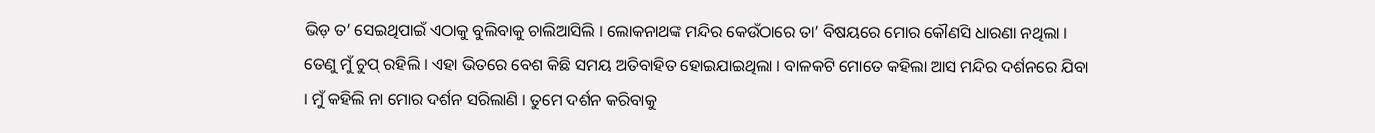ଭିଡ଼ ତ’ ସେଇଥିପାଇଁ ଏଠାକୁ ବୁଲିବାକୁ ଚାଲିଆସିଲି । ଲୋକନାଥଙ୍କ ମନ୍ଦିର କେଉଁଠାରେ ତା’ ବିଷୟରେ ମୋର କୌଣସି ଧାରଣା ନଥିଲା । ତେଣୁ ମୁଁ ଚୁପ୍ ରହିଲି । ଏହା ଭିତରେ ବେଶ କିଛି ସମୟ ଅତିବାହିତ ହୋଇଯାଇଥିଲା । ବାଳକଟି ମୋତେ କହିଲା ଆସ ମନ୍ଦିର ଦର୍ଶନରେ ଯିବା । ମୁଁ କହିଲି ନା ମୋର ଦର୍ଶନ ସରିଲାଣି । ତୁମେ ଦର୍ଶନ କରିବାକୁ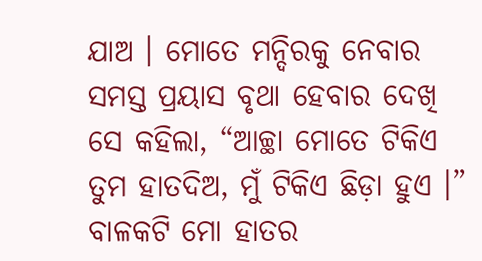ଯାଅ । ମୋତେ ମନ୍ଦିରକୁ ନେବାର ସମସ୍ତ ପ୍ରୟାସ ବୃଥା ହେବାର ଦେଖି ସେ କହିଲା, “ଆଚ୍ଛା ମୋତେ ଟିକିଏ ତୁମ ହାତଦିଅ, ମୁଁ ଟିକିଏ ଛିଡ଼ା ହୁଏ ।” ବାଳକଟି ମୋ ହାତର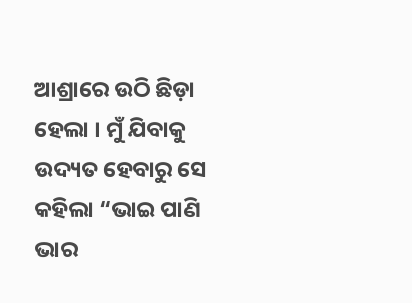ଆଶ୍ରାରେ ଉଠି ଛିଡ଼ା ହେଲା । ମୁଁ ଯିବାକୁ ଉଦ୍ୟତ ହେବାରୁ ସେ କହିଲା “ଭାଇ ପାଣି ଭାର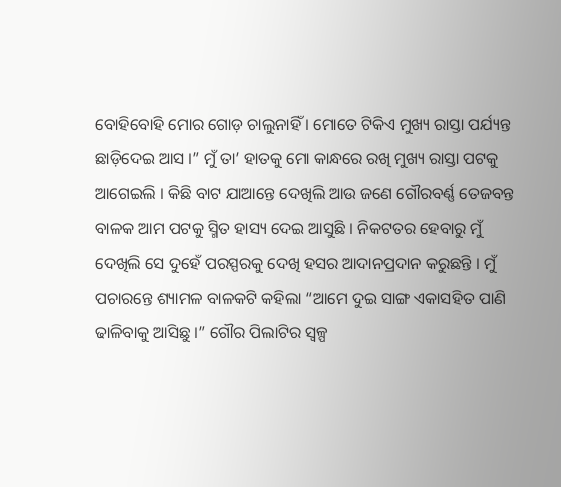ବୋହିବୋହି ମୋର ଗୋଡ଼ ଚାଲୁନାହିଁ । ମୋତେ ଟିକିଏ ମୁଖ୍ୟ ରାସ୍ତା ପର୍ଯ୍ୟନ୍ତ ଛାଡ଼ିଦେଇ ଆସ ।” ମୁଁ ତା’ ହାତକୁ ମୋ କାନ୍ଧରେ ରଖି ମୁଖ୍ୟ ରାସ୍ତା ପଟକୁ ଆଗେଇଲି । କିଛି ବାଟ ଯାଆନ୍ତେ ଦେଖିଲି ଆଉ ଜଣେ ଗୌରବର୍ଣ୍ଣ ତେଜବନ୍ତ ବାଳକ ଆମ ପଟକୁ ସ୍ମିତ ହାସ୍ୟ ଦେଇ ଆସୁଛି । ନିକଟତର ହେବାରୁ ମୁଁ ଦେଖିଲି ସେ ଦୁହେଁ ପରସ୍ପରକୁ ଦେଖି ହସର ଆଦାନପ୍ରଦାନ କରୁଛନ୍ତି । ମୁଁ ପଚାରନ୍ତେ ଶ୍ୟାମଳ ବାଳକଟି କହିଲା “ଆମେ ଦୁଇ ସାଙ୍ଗ ଏକାସହିତ ପାଣି ଢାଳିବାକୁ ଆସିଛୁ ।” ଗୌର ପିଲାଟିର ସ୍ୱଳ୍ପ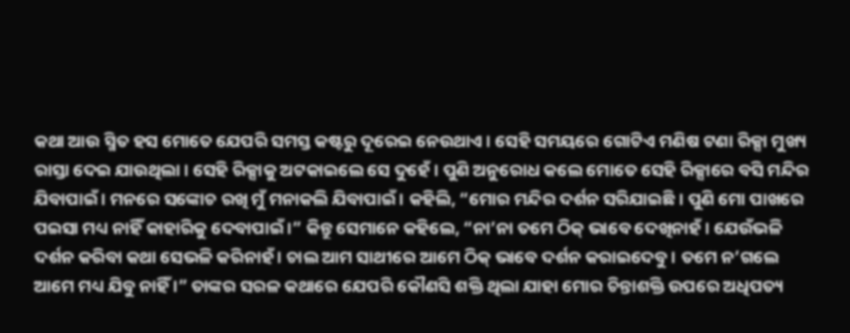କଥା ଆଉ ସ୍ମିତ ହସ ମୋତେ ଯେପରି ସମସ୍ତ କଷ୍ଟରୁ ଦୂରେଇ ନେଉଥାଏ । ସେହି ସମୟରେ ଗୋଟିଏ ମଣିଷ ଟଣା ରିକ୍ସା ମୁଖ୍ୟ ରାସ୍ତା ଦେଇ ଯାଉଥିଲା । ସେହି ରିକ୍ସାକୁ ଅଟକାଇଲେ ସେ ଦୁହେଁ । ପୁଣି ଅନୁରୋଧ କଲେ ମୋତେ ସେହି ରିକ୍ସାରେ ବସି ମନ୍ଦିର ଯିବାପାଇଁ । ମନରେ ସଙ୍କୋଚ ରଖି ମୁଁ ମନାକଲି ଯିବାପାଇଁ । କହିଲି, “ମୋର ମନ୍ଦିର ଦର୍ଶନ ସରିଯାଇଛି । ପୁଣି ମୋ ପାଖରେ ପଇସା ମଧ୍ୟ ନାହିଁ କାହାରିକୁ ଦେବାପାଇଁ ।” କିନ୍ତୁ ସେମାନେ କହିଲେ, “ନା’ନା ତମେ ଠିକ୍ ଭାବେ ଦେଖିନାହଁ । ଯେଉଁଭଳି ଦର୍ଶନ କରିବା କଥା ସେଭଳି କରିନାହଁ । ଚାଲ ଆମ ସାଥୀରେ ଆମେ ଠିକ୍ ଭାବେ ଦର୍ଶନ କରାଇଦେବୁ । ତମେ ନ’ଗଲେ ଆମେ ମଧ୍ୟ ଯିବୁ ନାହିଁ ।” ତାଙ୍କର ସରଳ କଥାରେ ଯେପରି କୌଣସି ଶକ୍ତି ଥିଲା ଯାହା ମୋର ଚିନ୍ତାଶକ୍ତି ଉପରେ ଅଧିପତ୍ୟ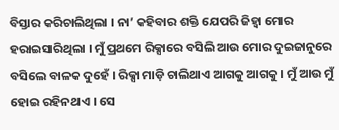ବିସ୍ତାର କରିଚାଲିଥିଲା । ନା’ କହିବାର ଶକ୍ତି ଯେପରି ଜିହ୍ୱା ମୋର ହରାଇସାରିଥିଲା । ମୁଁ ପ୍ରଥମେ ରିକ୍ସାରେ ବସିଲି ଆଉ ମୋର ଦୁଇଜାନୁରେ ବସିଲେ ବାଳକ ଦୁହେଁ । ରିକ୍ସା ମାଡ଼ି ଚାଲିଥାଏ ଆଗକୁ ଆଗକୁ । ମୁଁ ଆଉ ମୁଁ ହୋଇ ରହିନଥାଏ । ସେ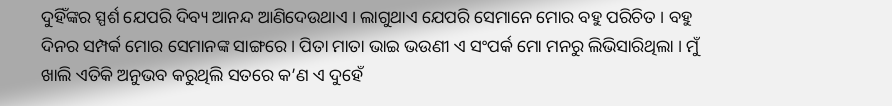ଦୁହିଁଙ୍କର ସ୍ପର୍ଶ ଯେପରି ଦିବ୍ୟ ଆନନ୍ଦ ଆଣିଦେଉଥାଏ । ଲାଗୁଥାଏ ଯେପରି ସେମାନେ ମୋର ବହୁ ପରିଚିତ । ବହୁ ଦିନର ସମ୍ପର୍କ ମୋର ସେମାନଙ୍କ ସାଙ୍ଗରେ । ପିତା ମାତା ଭାଇ ଭଉଣୀ ଏ ସଂପର୍କ ମୋ ମନରୁ ଲିଭିସାରିଥିଲା । ମୁଁ ଖାଲି ଏତିକି ଅନୁଭବ କରୁଥିଲି ସତରେ କ’ଣ ଏ ଦୁହେଁ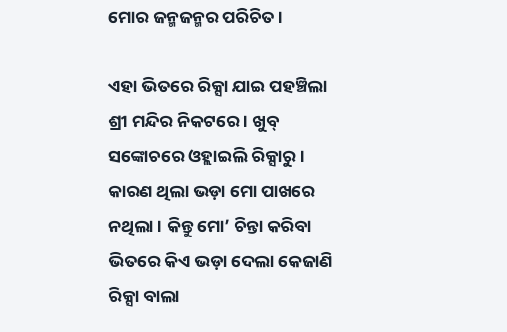ମୋର ଜନ୍ମଜନ୍ମର ପରିଚିତ ।

ଏହା ଭିତରେ ରିକ୍ସା ଯାଇ ପହଞ୍ଚିଲା ଶ୍ରୀ ମନ୍ଦିର ନିକଟରେ । ଖୁବ୍ ସଙ୍କୋଚରେ ଓହ୍ଲାଇଲି ରିକ୍ସାରୁ । କାରଣ ଥିଲା ଭଡ଼ା ମୋ ପାଖରେ ନଥିଲା । କିନ୍ତୁ ମୋ’ ଚିନ୍ତା କରିବା ଭିତରେ କିଏ ଭଡ଼ା ଦେଲା କେଜାଣି ରିକ୍ସା ବାଲା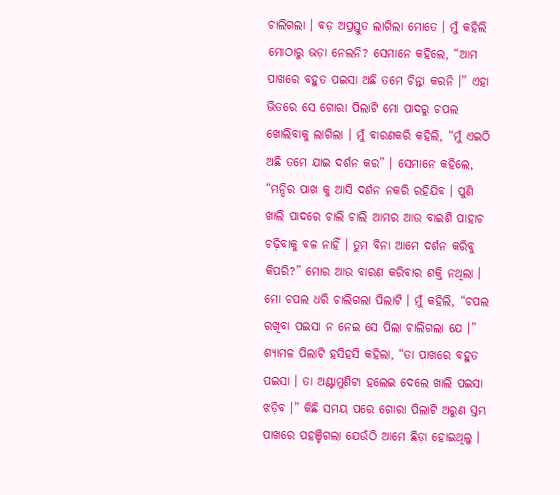ଚାଲିଗଲା । ବଡ଼ ଅପ୍ରସ୍ତୁତ ଲାଗିଲା ମୋତେ । ମୁଁ କହିଲି ମୋଠାରୁ ଭଡ଼ା ନେଲନି? ସେମାନେ କହିଲେ, “ଆମ ପାଖରେ ବହୁତ ପଇସା ଅଛି ତମେ ଚିନ୍ତା କରନି ।” ଏହା ଭିତରେ ସେ ଗୋରା ପିଲାଟି ମୋ ପାଦରୁ ଚପଲ ଖୋଲିବାକୁ ଲାଗିଲା । ମୁଁ ବାରଣକରି କହିଲି, “ମୁଁ ଏଇଠି ଅଛି ତମେ ଯାଇ ଦର୍ଶନ କର” । ସେମାନେ କହିଲେ, “ମନ୍ଦିର ପାଖ କୁ ଆସି ଦର୍ଶନ ନକରି ରହିଯିବ । ପୁଣି ଖାଲି ପାଦରେ ଚାଲି ଚାଲି ଆମର ଆଉ ବାଇଶି ପାହାଚ ଚଢ଼ିବାକୁ ବଳ ନାହିଁ । ତୁମ ବିନା ଆମେ ଦର୍ଶନ କରିବୁ କିପରି?” ମୋର ଆଉ ବାରଣ କରିବାର ଶକ୍ତି ନଥିଲା । ମୋ ଚପଲ ଧରି ଚାଲିଗଲା ପିଲାଟି । ମୁଁ କହିଲି, “ଚପଲ ରଖିବା ପଇସା ନ ନେଇ ସେ ପିଲା ଚାଲିଗଲା ଯେ ।” ଶ୍ୟାମଳ ପିଲାଟି ହସିହସି କହିଲା, “ତା ପାଖରେ ବହୁତ ପଇସା । ତା ଅଣ୍ଟାମୁଣିଟା ହଲେଇ ଦେଲେ ଖାଲି ପଇସା ଝଡ଼ିବ ।” କିଛି ସମୟ ପରେ ଗୋରା ପିଲାଟି ଅରୁଣ ସ୍ତମ୍ଭ ପାଖରେ ପହଞ୍ଚିଗଲା ଯେଉଁଠି ଆମେ ଛିଡ଼ା ହୋଇଥିଲୁ ।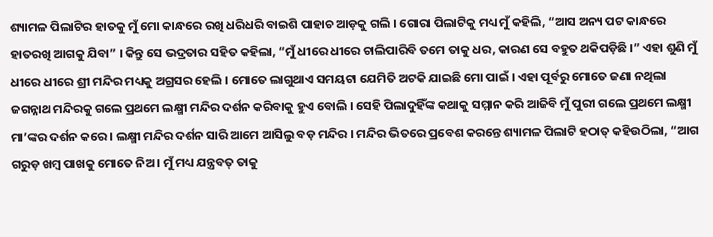ଶ୍ୟାମଳ ପିଲାଟିର ହାତକୁ ମୁଁ ମୋ କାନ୍ଧରେ ରଖି ଧରିଧରି ବାଇଶି ପାହାଚ ଆଡ଼କୁ ଗଲି । ଗୋରା ପିଲାଟିକୁ ମଧ୍ୟ ମୁଁ କହିଲି, “ଆସ ଅନ୍ୟ ପଟ କାନ୍ଧରେ ହାତରଖି ଆଗକୁ ଯିବା” । କିନ୍ତୁ ସେ ଭଦ୍ରତାର ସହିତ କହିଲା, “ମୁଁ ଧୀରେ ଧୀରେ ଚାଲିପାରିବି ତମେ ତାକୁ ଧର, କାରଣ ସେ ବହୁତ ଥକିପଡ଼ିଛି ।” ଏହା ଶୁଣି ମୁଁ ଧୀରେ ଧୀରେ ଶ୍ରୀ ମନ୍ଦିର ମଧ୍ୟକୁ ଅଗ୍ରସର ହେଲି । ମୋତେ ଲାଗୁଥାଏ ସମୟଟା ଯେମିତି ଅଟକି ଯାଇଛି ମୋ ପାଇଁ । ଏହା ପୂର୍ବରୁ ମୋତେ ଜଣା ନଥିଲା ଜଗନ୍ନାଥ ମନ୍ଦିରକୁ ଗଲେ ପ୍ରଥମେ ଲକ୍ଷ୍ମୀ ମନ୍ଦିର ଦର୍ଶନ କରିବାକୁ ହୁଏ ବୋଲି । ସେହି ପିଲାଦୁହିଁଙ୍କ କଥାକୁ ସମ୍ମାନ କରି ଆଜିବି ମୁଁ ପୁରୀ ଗଲେ ପ୍ରଥମେ ଲକ୍ଷ୍ମୀ ମା’ଙ୍କର ଦର୍ଶନ କରେ । ଲକ୍ଷ୍ମୀ ମନ୍ଦିର ଦର୍ଶନ ସାରି ଆମେ ଆସିଲୁ ବଡ଼ ମନ୍ଦିର । ମନ୍ଦିର ଭିତରେ ପ୍ରବେଶ କରନ୍ତେ ଶ୍ୟାମଳ ପିଲାଟି ହଠାତ୍ କହିଉଠିଲା, “ଆଗ ଗରୁଡ଼ ଖମ୍ବ ପାଖକୁ ମୋତେ ନିଅ । ମୁଁ ମଧ୍ୟ ଯନ୍ତ୍ରବତ୍ ତାକୁ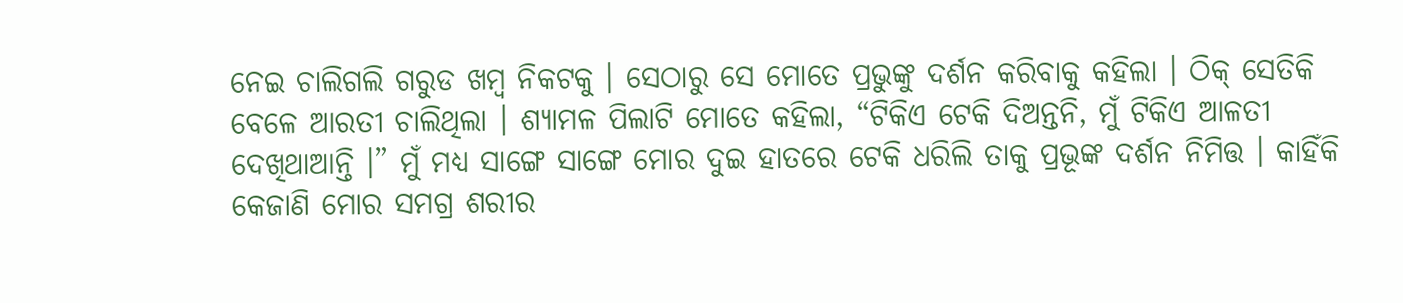ନେଇ ଚାଲିଗଲି ଗରୁଡ ଖମ୍ବ ନିକଟକୁ । ସେଠାରୁ ସେ ମୋତେ ପ୍ରଭୁଙ୍କୁ ଦର୍ଶନ କରିବାକୁ କହିଲା । ଠିକ୍ ସେତିକି ବେଳେ ଆରତୀ ଚାଲିଥିଲା । ଶ୍ୟାମଳ ପିଲାଟି ମୋତେ କହିଲା, “ଟିକିଏ ଟେକି ଦିଅନ୍ତନି, ମୁଁ ଟିକିଏ ଆଳତୀ ଦେଖିଥାଆନ୍ତି ।” ମୁଁ ମଧ୍ୟ ସାଙ୍ଗେ ସାଙ୍ଗେ ମୋର ଦୁଇ ହାତରେ ଟେକି ଧରିଲି ତାକୁ ପ୍ରଭୂଙ୍କ ଦର୍ଶନ ନିମିତ୍ତ । କାହିଁକି କେଜାଣି ମୋର ସମଗ୍ର ଶରୀର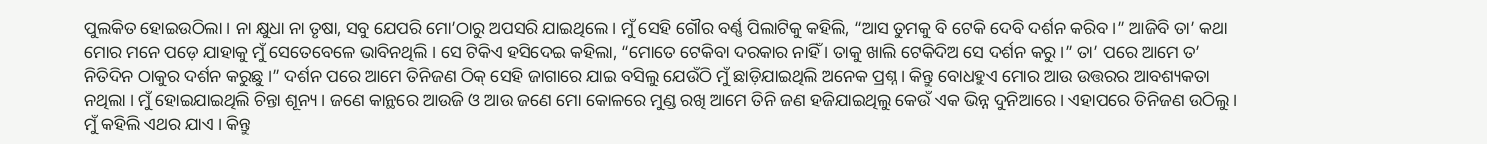ପୁଲକିତ ହୋଇଉଠିଲା । ନା କ୍ଷୁଧା ନା ତୃଷା, ସବୁ ଯେପରି ମୋ’ଠାରୁ ଅପସରି ଯାଇଥିଲେ । ମୁଁ ସେହି ଗୌର ବର୍ଣ୍ଣ ପିଲାଟିକୁ କହିଲି, “ଆସ ତୁମକୁ ବି ଟେକି ଦେବି ଦର୍ଶନ କରିବ ।” ଆଜିବି ତା’ କଥା ମୋର ମନେ ପଡ଼େ ଯାହାକୁ ମୁଁ ସେତେବେଳେ ଭାବିନଥିଲି । ସେ ଟିକିଏ ହସିଦେଇ କହିଲା, “ମୋତେ ଟେକିବା ଦରକାର ନାହିଁ । ତାକୁ ଖାଲି ଟେକିଦିଅ ସେ ଦର୍ଶନ କରୁ ।” ତା’ ପରେ ଆମେ ତ’ ନିତିଦିନ ଠାକୁର ଦର୍ଶନ କରୁଛୁ ।” ଦର୍ଶନ ପରେ ଆମେ ତିନିଜଣ ଠିକ୍ ସେହି ଜାଗାରେ ଯାଇ ବସିଲୁ ଯେଉଁଠି ମୁଁ ଛାଡ଼ିଯାଇଥିଲି ଅନେକ ପ୍ରଶ୍ନ । କିନ୍ତୁ ବୋଧହୁଏ ମୋର ଆଉ ଉତ୍ତରର ଆବଶ୍ୟକତା ନଥିଲା । ମୁଁ ହୋଇଯାଇଥିଲି ଚିନ୍ତା ଶୂନ୍ୟ । ଜଣେ କାନ୍ଥରେ ଆଉଜି ଓ ଆଉ ଜଣେ ମୋ କୋଳରେ ମୁଣ୍ଡ ରଖି ଆମେ ତିନି ଜଣ ହଜିଯାଇଥିଲୁ କେଉଁ ଏକ ଭିନ୍ନ ଦୁନିଆରେ । ଏହାପରେ ତିନିଜଣ ଉଠିଲୁ । ମୁଁ କହିଲି ଏଥର ଯାଏ । କିନ୍ତୁ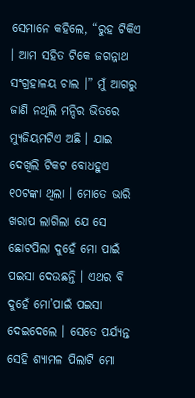ସେମାନେ କହିଲେ, “ରୁହ ଟିକିଏ । ଆମ ସହିତ ଟିକେ ଜଗନ୍ନାଥ ସଂଗ୍ରହାଳୟ ଚାଲ ।” ମୁଁ ଆଗରୁ ଜାଣି ନଥିଲି ମନ୍ଦିର ଭିତରେ ମ୍ୟୁଜିୟମଟିଏ ଅଛି । ଯାଇ ଦେଖିଲି ଟିକଟ ବୋଧହୁଏ ୧୦ଟଙ୍କା ଥିଲା । ମୋତେ ଭାରି ଖରାପ ଲାଗିଲା ଯେ ସେ ଛୋଟପିଲା ଦୁହେଁ ମୋ ପାଇଁ ପଇସା ଦେଉଛନ୍ତି । ଏଥର ବି ଦୁହେଁ ମୋ’ପାଇଁ ପଇସା ଦେଇଦେଲେ । ସେତେ ପର୍ଯ୍ୟନ୍ତ ସେହି ଶ୍ୟାମଳ ପିଲାଟି ମୋ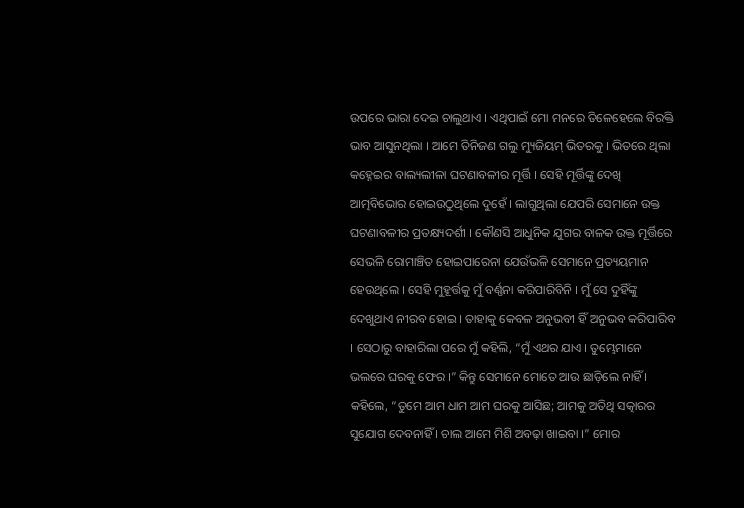ଉପରେ ଭାରା ଦେଇ ଚାଲୁଥାଏ । ଏଥିପାଇଁ ମୋ ମନରେ ତିଳେହେଲେ ବିରକ୍ତି ଭାବ ଆସୁନଥିଲା । ଆମେ ତିନିଜଣ ଗଲୁ ମ୍ୟୁଜିୟମ୍ ଭିତରକୁ । ଭିତରେ ଥିଲା କହ୍ନେଇର ବାଲ୍ୟଲୀଳା ଘଟଣାବଳୀର ମୂର୍ତ୍ତି । ସେହି ମୂର୍ତ୍ତିଙ୍କୁ ଦେଖି ଆତ୍ମବିଭୋର ହୋଇଉଠୁଥିଲେ ଦୁହେଁ । ଲାଗୁଥିଲା ଯେପରି ସେମାନେ ଉକ୍ତ ଘଟଣାବଳୀର ପ୍ରତକ୍ଷ୍ୟଦର୍ଶୀ । କୌଣସି ଆଧୁନିକ ଯୁଗର ବାଳକ ଉକ୍ତ ମୂର୍ତ୍ତିରେ ସେଭଳି ରୋମାଞ୍ଚିତ ହୋଇପାରେନା ଯେଉଁଭଳି ସେମାନେ ପ୍ରତ୍ୟୟମାନ ହେଉଥିଲେ । ସେହି ମୁହୂର୍ତ୍ତକୁ ମୁଁ ବର୍ଣ୍ଣନା କରିପାରିବିନି । ମୁଁ ସେ ଦୁହିଁଙ୍କୁ ଦେଖୁଥାଏ ନୀରବ ହୋଇ । ତାହାକୁ କେବଳ ଅନୁଭବୀ ହିଁ ଅନୁଭବ କରିପାରିବ । ସେଠାରୁ ବାହାରିଲା ପରେ ମୁଁ କହିଲି, “ମୁଁ ଏଥର ଯାଏ । ତୁମ୍ଭେମାନେ ଭଲରେ ଘରକୁ ଫେର ।” କିନ୍ତୁ ସେମାନେ ମୋତେ ଆଉ ଛାଡ଼ିଲେ ନାହିଁ । କହିଲେ, “ତୁମେ ଆମ ଧାମ ଆମ ଘରକୁ ଆସିଛ; ଆମକୁ ଅତିଥି ସତ୍କାରର ସୁଯୋଗ ଦେବନାହିଁ । ଚାଲ ଆମେ ମିଶି ଅବଢ଼ା ଖାଇବା ।” ମୋର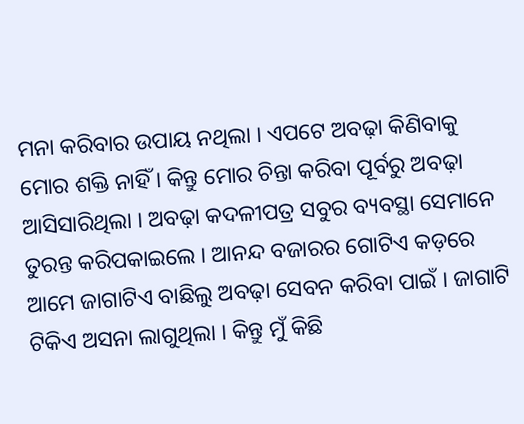ମନା କରିବାର ଉପାୟ ନଥିଲା । ଏପଟେ ଅବଢ଼ା କିଣିବାକୁ ମୋର ଶକ୍ତି ନାହିଁ । କିନ୍ତୁ ମୋର ଚିନ୍ତା କରିବା ପୂର୍ବରୁ ଅବଢ଼ା ଆସିସାରିଥିଲା । ଅବଢ଼ା କଦଳୀପତ୍ର ସବୁର ବ୍ୟବସ୍ଥା ସେମାନେ ତୁରନ୍ତ କରିପକାଇଲେ । ଆନନ୍ଦ ବଜାରର ଗୋଟିଏ କଡ଼ରେ ଆମେ ଜାଗାଟିଏ ବାଛିଲୁ ଅବଢ଼ା ସେବନ କରିବା ପାଇଁ । ଜାଗାଟି ଟିକିଏ ଅସନା ଲାଗୁଥିଲା । କିନ୍ତୁ ମୁଁ କିଛି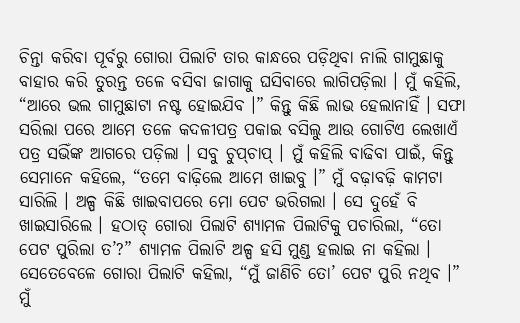ଚିନ୍ତା କରିବା ପୂର୍ବରୁ ଗୋରା ପିଲାଟି ତାର କାନ୍ଧରେ ପଡ଼ିଥିବା ନାଲି ଗାମୁଛାକୁ ବାହାର କରି ତୁରନ୍ତ ତଳେ ବସିବା ଜାଗାକୁ ଘସିବାରେ ଲାଗିପଡ଼ିଲା । ମୁଁ କହିଲି, “ଆରେ ଭଲ ଗାମୁଛାଟା ନଷ୍ଟ ହୋଇଯିବ ।” କିନ୍ତୁ କିଛି ଲାଭ ହେଲାନାହିଁ । ସଫା ସରିଲା ପରେ ଆମେ ତଳେ କଦଳୀପତ୍ର ପକାଇ ବସିଲୁ ଆଉ ଗୋଟିଏ ଲେଖାଏଁ ପତ୍ର ସଭିଁଙ୍କ ଆଗରେ ପଡ଼ିଲା । ସବୁ ଚୁପ୍‌ଚାପ୍ । ମୁଁ କହିଲି ବାଢିବା ପାଇଁ, କିନ୍ତୁ ସେମାନେ କହିଲେ, “ତମେ ବାଢ଼ିଲେ ଆମେ ଖାଇବୁ ।” ମୁଁ ବଢ଼ାବଢ଼ି କାମଟା ସାରିଲି । ଅଳ୍ପ କିଛି ଖାଇବାପରେ ମୋ ପେଟ ଭରିଗଲା । ସେ ଦୁହେଁ ବି ଖାଇସାରିଲେ । ହଠାତ୍ ଗୋରା ପିଲାଟି ଶ୍ୟାମଳ ପିଲାଟିକୁ ପଚାରିଲା, “ତୋ ପେଟ ପୁରିଲା ତ’?” ଶ୍ୟାମଳ ପିଲାଟି ଅଳ୍ପ ହସି ମୁଣ୍ଡ ହଲାଇ ନା କହିଲା । ସେତେବେଳେ ଗୋରା ପିଲାଟି କହିଲା, “ମୁଁ ଜାଣିଚି ତୋ’ ପେଟ ପୁରି ନଥିବ ।” ମୁଁ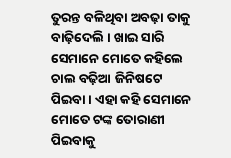ତୁରନ୍ତ ବଳିଥିବା ଅବଢ଼ା ତାକୁ ବାଢ଼ିଦେଲି । ଖାଇ ସାରି ସେମାନେ ମୋତେ କହିଲେ ଚାଲ ବଢ଼ିଆ ଜିନିଷଟେ ପିଇବା । ଏହା କହି ସେମାନେ ମୋତେ ଟଙ୍କ ତୋରାଣୀ ପିଇବାକୁ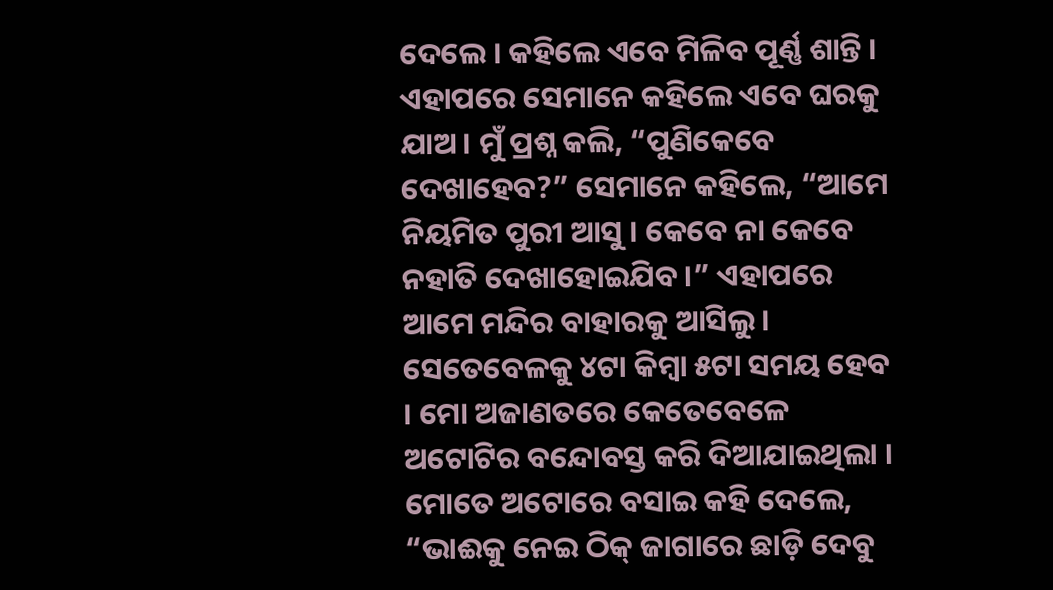ଦେଲେ । କହିଲେ ଏବେ ମିଳିବ ପୂର୍ଣ୍ଣ ଶାନ୍ତି । ଏହାପରେ ସେମାନେ କହିଲେ ଏବେ ଘରକୁ ଯାଅ । ମୁଁ ପ୍ରଶ୍ନ କଲି, “ପୁଣିକେବେ ଦେଖାହେବ?” ସେମାନେ କହିଲେ, “ଆମେ ନିୟମିତ ପୁରୀ ଆସୁ । କେବେ ନା କେବେ ନହାତି ଦେଖାହୋଇଯିବ ।” ଏହାପରେ ଆମେ ମନ୍ଦିର ବାହାରକୁ ଆସିଲୁ । ସେତେବେଳକୁ ୪ଟା କିମ୍ବା ୫ଟା ସମୟ ହେବ । ମୋ ଅଜାଣତରେ କେତେବେଳେ ଅଟୋଟିର ବନ୍ଦୋବସ୍ତ କରି ଦିଆଯାଇଥିଲା । ମୋତେ ଅଟୋରେ ବସାଇ କହି ଦେଲେ, “ଭାଈକୁ ନେଇ ଠିକ୍ ଜାଗାରେ ଛାଡ଼ି ଦେବୁ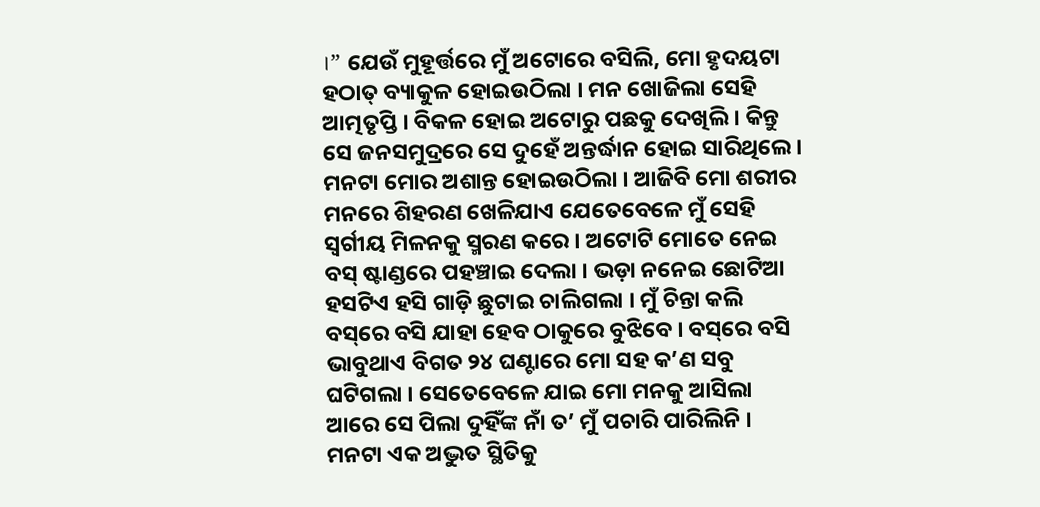।” ଯେଉଁ ମୁହୂର୍ତ୍ତରେ ମୁଁ ଅଟୋରେ ବସିଲି, ମୋ ହୃଦୟଟା ହଠାତ୍ ବ୍ୟାକୁଳ ହୋଇଉଠିଲା । ମନ ଖୋଜିଲା ସେହି ଆତ୍ମତୃପ୍ତି । ବିକଳ ହୋଇ ଅଟୋରୁ ପଛକୁ ଦେଖିଲି । କିନ୍ତୁ ସେ ଜନସମୁଦ୍ରରେ ସେ ଦୁହେଁ ଅନ୍ତର୍ଦ୍ଧାନ ହୋଇ ସାରିଥିଲେ । ମନଟା ମୋର ଅଶାନ୍ତ ହୋଇଉଠିଲା । ଆଜିବି ମୋ ଶରୀର ମନରେ ଶିହରଣ ଖେଳିଯାଏ ଯେତେବେଳେ ମୁଁ ସେହି ସ୍ୱର୍ଗୀୟ ମିଳନକୁ ସ୍ମରଣ କରେ । ଅଟୋଟି ମୋତେ ନେଇ ବସ୍ ଷ୍ଟାଣ୍ଡରେ ପହଞ୍ଚାଇ ଦେଲା । ଭଡ଼ା ନନେଇ ଛୋଟିଆ ହସଟିଏ ହସି ଗାଡ଼ି ଛୁଟାଇ ଚାଲିଗଲା । ମୁଁ ଚିନ୍ତା କଲି ବସ୍‌ରେ ବସି ଯାହା ହେବ ଠାକୁରେ ବୁଝିବେ । ବସ୍‌ରେ ବସି ଭାବୁଥାଏ ବିଗତ ୨୪ ଘଣ୍ଟାରେ ମୋ ସହ କ’ଣ ସବୁ ଘଟିଗଲା । ସେତେବେଳେ ଯାଇ ମୋ ମନକୁ ଆସିଲା ଆରେ ସେ ପିଲା ଦୁହିଁଙ୍କ ନାଁ ତ’ ମୁଁ ପଚାରି ପାରିଲିନି । ମନଟା ଏକ ଅଦ୍ଭୁତ ସ୍ଥିତିକୁ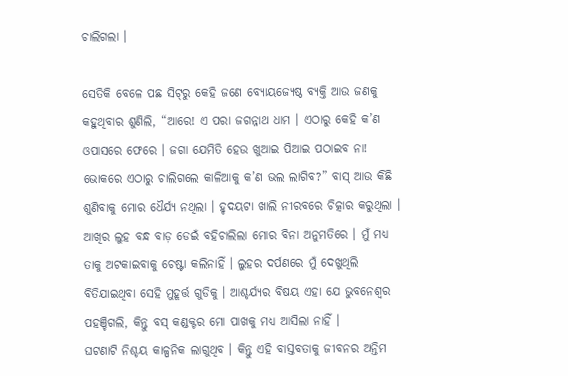ଚାଲିଗଲା ।

ସେତିକି ବେଳେ ପଛ ସିଟ୍‌ରୁ କେହି ଜଣେ ବ୍ୟୋୟଜ୍ୟେଷ୍ଠ ବ୍ୟକ୍ତି ଆଉ ଜଣକୁ କହୁଥିବାର ଶୁଣିଲି, “ଆରେ! ଏ ପରା ଜଗନ୍ନାଥ ଧାମ । ଏଠାରୁ କେହି କ’ଣ ଓପାସରେ ଫେରେ । ଜଗା ଯେମିତି ହେଉ ଖୁଆଇ ପିଆଇ ପଠାଇବ ନା! ଭୋକରେ ଏଠାରୁ ଚାଲିଗଲେ କାଳିଆକୁ କ’ଣ ଭଲ ଲାଗିବ?” ବାସ୍ ଆଉ କିଛି ଶୁଣିବାକୁ ମୋର ଧୈର୍ଯ୍ୟ ନଥିଲା । ହୃଦୟଟା ଖାଲି ନୀରବରେ ଚିତ୍କାର କରୁଥିଲା । ଆଖିର ଲୁହ ବନ୍ଧ ବାଡ଼ ଡେଇଁ ବହିଚାଲିଲା ମୋର ବିନା ଅନୁମତିରେ । ମୁଁ ମଧ୍ୟ ତାକୁ ଅଟକାଇବାକୁ ଚେଷ୍ଟା କଲିନାହିଁ । ଲୁହର ଦର୍ପଣରେ ମୁଁ ଦେଖୁଥିଲି ବିତିଯାଇଥିବା ସେହି ମୁହୂର୍ତ୍ତ ଗୁଡିକୁ । ଆଶ୍ଚର୍ଯ୍ୟର ବିଷୟ ଏହା ଯେ ଭୁବନେଶ୍ୱର ପହଞ୍ଚିଗଲି, କିନ୍ତୁ ବସ୍ କଣ୍ଡକ୍ଟର ମୋ ପାଖକୁ ମଧ୍ୟ ଆସିଲା ନାହିଁ ।
ଘଟଣାଟି ନିଶ୍ଚୟ କାଳ୍ପନିକ ଲାଗୁଥିବ । କିନ୍ତୁ ଏହି ବାସ୍ତବତାକୁ ଜୀବନର ଅନ୍ତିମ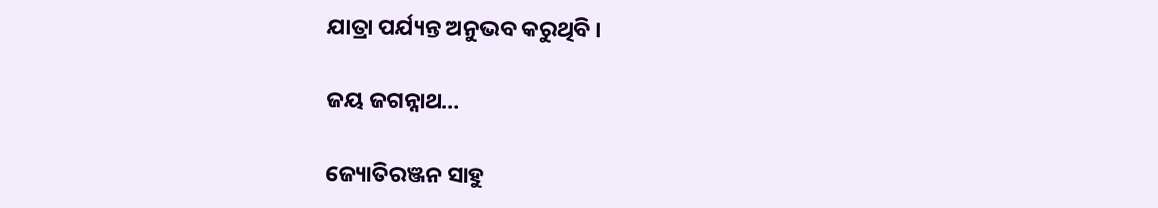ଯାତ୍ରା ପର୍ଯ୍ୟନ୍ତ ଅନୁଭବ କରୁଥିବି ।

ଜୟ ଜଗନ୍ନାଥ…

ଜ୍ୟୋତିରଞ୍ଜନ ସାହୁ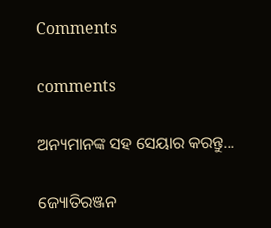Comments

comments

ଅନ୍ୟମାନଙ୍କ ସହ ସେୟାର କରନ୍ତୁ...

ଜ୍ୟୋତିରଞ୍ଜନ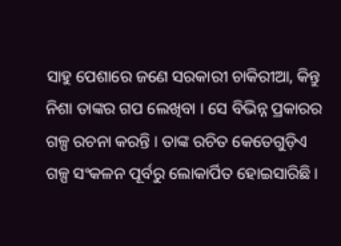ସାହୁ ପେଶାରେ ଜଣେ ସରକାରୀ ଚାକିରୀଆ, କିନ୍ତୁ ନିଶା ତାଙ୍କର ଗପ ଲେଖିବା । ସେ ବିଭିନ୍ନ ପ୍ରକାରର ଗଳ୍ପ ରଚନା କରନ୍ତି । ତାଙ୍କ ରଚିତ କେତେଗୁଡ଼ିଏ ଗଳ୍ପ ସଂକଳନ ପୂର୍ବରୁ ଲୋକାର୍ପିତ ହୋଇସାରିଛି ।